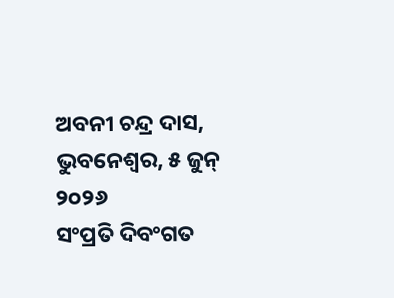ଅବନୀ ଚନ୍ଦ୍ର ଦାସ, ଭୁବନେଶ୍ୱର, ୫ ଜୁନ୍ ୨୦୨୬
ସଂପ୍ରତି ଦିବଂଗତ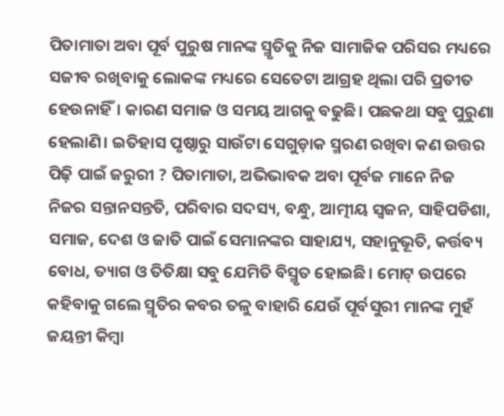ପିତାମାତା ଅବା ପୂର୍ବ ପୁରୁଷ ମାନଙ୍କ ସ୍ମୃତିକୁ ନିଜ ସାମାଜିକ ପରିସର ମଧ୍ୟରେ ସଜୀବ ରଖିବାକୁ ଲୋକଙ୍କ ମଧ୍ୟରେ ସେତେଟା ଆଗ୍ରହ ଥିଲା ପରି ପ୍ରତୀତ ହେଉନାହିଁ। କାରଣ ସମାଜ ଓ ସମୟ ଆଗକୁ ବଢୁଛି। ପଛକଥା ସବୁ ପୁରୁଣା ହେଲାଣି। ଇତିହାସ ପୃଷ୍ଠାରୁ ସାଉଁଟା ସେଗୁଡ଼ାକ ସ୍ମରଣ ରଖିବା କଣ ଉତ୍ତର ପିଢ଼ି ପାଇଁ ଜରୁରୀ ? ପିତାମାତା, ଅଭିଭାବକ ଅବା ପୂର୍ବଜ ମାନେ ନିଜ ନିଜର ସନ୍ତାନସନ୍ତତି, ପରିବାର ସଦସ୍ୟ, ବନ୍ଧୁ, ଆତ୍ମୀୟ ସ୍ୱଜନ, ସାହିପଡିଶା, ସମାଜ, ଦେଶ ଓ ଜାତି ପାଇଁ ସେମାନଙ୍କର ସାହାଯ୍ୟ, ସହାନୁଭୂତି, କର୍ତ୍ତବ୍ୟ ବୋଧ, ତ୍ୟାଗ ଓ ତିତିକ୍ଷା ସବୁ ଯେମିତି ବିସ୍ମୃତ ହୋଇଛି। ମୋଟ୍ ଉପରେ କହିବାକୁ ଗଲେ ସ୍ମୃତିର କବର ତଳୁ ବାହାରି ଯେଉଁ ପୂର୍ବସୁରୀ ମାନଙ୍କ ମୁହଁ ଜୟନ୍ତୀ କିମ୍ବା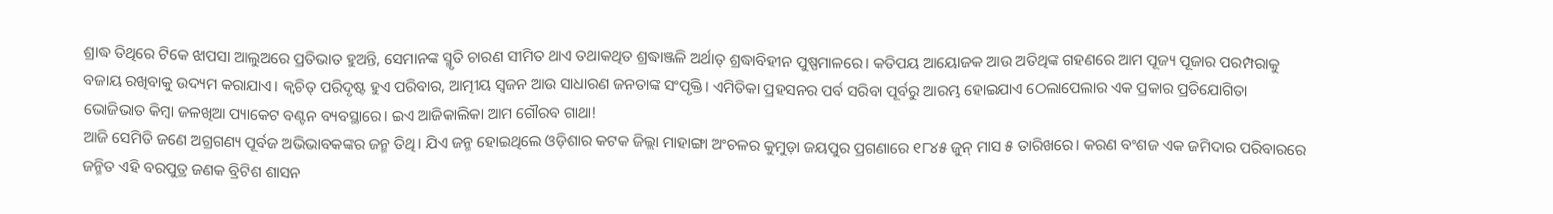ଶ୍ରାଦ୍ଧ ତିଥିରେ ଟିକେ ଝାପସା ଆଲୁଅରେ ପ୍ରତିଭାତ ହୁଅନ୍ତି, ସେମାନଙ୍କ ସ୍ମୃତି ଚାରଣ ସୀମିତ ଥାଏ ତଥାକଥିତ ଶ୍ରଦ୍ଧାଞ୍ଜଳି ଅର୍ଥାତ୍ ଶ୍ରଦ୍ଧାବିହୀନ ପୁଷ୍ପମାଳରେ। କତିପୟ ଆୟୋଜକ ଆଉ ଅତିଥିଙ୍କ ଗହଣରେ ଆମ ପୂଜ୍ୟ ପୂଜାର ପରମ୍ପରାକୁ ବଜାୟ ରଖିବାକୁ ଉଦ୍ୟମ କରାଯାଏ। କ୍ଵଚିତ୍ ପରିଦୃଷ୍ଟ ହୁଏ ପରିବାର, ଆତ୍ମୀୟ ସ୍ୱଜନ ଆଉ ସାଧାରଣ ଜନତାଙ୍କ ସଂପୃକ୍ତି। ଏମିତିକା ପ୍ରହସନର ପର୍ବ ସରିବା ପୂର୍ବରୁ ଆରମ୍ଭ ହୋଇଯାଏ ଠେଲାପେଲାର ଏକ ପ୍ରକାର ପ୍ରତିଯୋଗିତା ଭୋଜିଭାତ କିମ୍ବା ଜଳଖିଆ ପ୍ୟାକେଟ ବଣ୍ଟନ ବ୍ୟବସ୍ଥାରେ। ଇଏ ଆଜିକାଲିକା ଆମ ଗୌରବ ଗାଥା!
ଆଜି ସେମିତି ଜଣେ ଅଗ୍ରଗଣ୍ୟ ପୂର୍ବଜ ଅଭିଭାବକଙ୍କର ଜନ୍ମ ତିଥି। ଯିଏ ଜନ୍ମ ହୋଇଥିଲେ ଓଡ଼ିଶାର କଟକ ଜିଲ୍ଲା ମାହାଙ୍ଗା ଅଂଚଳର କୁମୁଡ଼ା ଜୟପୁର ପ୍ରଗଣାରେ ୧୮୪୫ ଜୁନ୍ ମାସ ୫ ତାରିଖରେ। କରଣ ବଂଶଜ ଏକ ଜମିଦାର ପରିବାରରେ ଜନ୍ମିତ ଏହି ବରପୁତ୍ର ଜଣକ ବ୍ରିଟିଶ ଶାସନ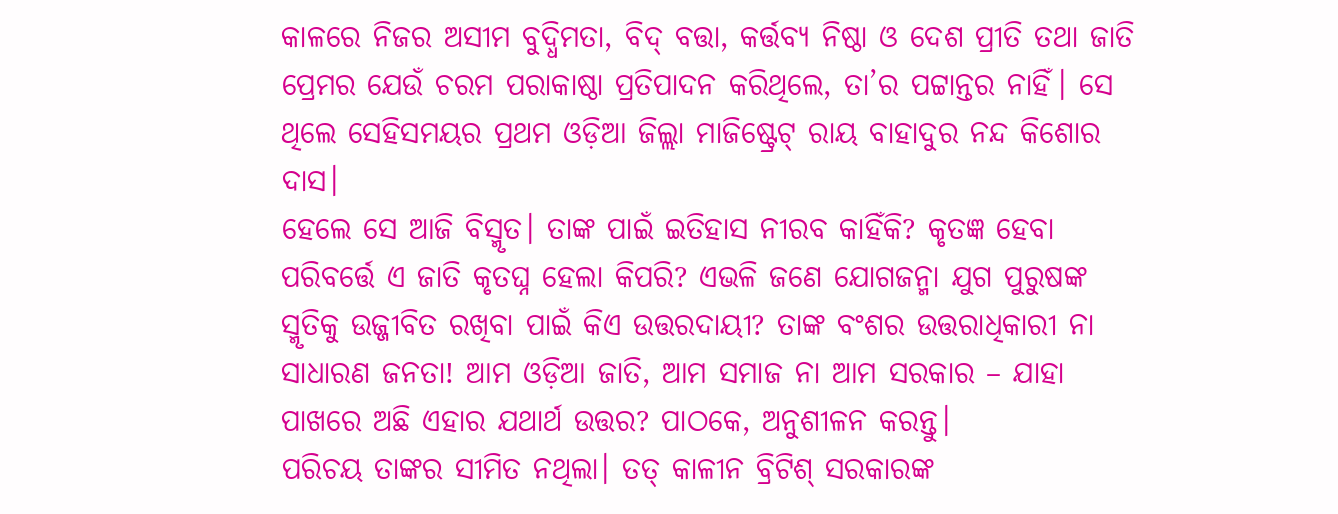କାଳରେ ନିଜର ଅସୀମ ବୁଦ୍ଧିମତା, ବିଦ୍ ବତ୍ତା, କର୍ତ୍ତବ୍ୟ ନିଷ୍ଠା ଓ ଦେଶ ପ୍ରୀତି ତଥା ଜାତି ପ୍ରେମର ଯେଉଁ ଚରମ ପରାକାଷ୍ଠା ପ୍ରତିପାଦନ କରିଥିଲେ, ତା’ର ପଟ୍ଟାନ୍ତର ନାହିଁ। ସେ ଥିଲେ ସେହିସମୟର ପ୍ରଥମ ଓଡ଼ିଆ ଜିଲ୍ଲା ମାଜିଷ୍ଟ୍ରେଟ୍ ରାୟ ବାହାଦୁର ନନ୍ଦ କିଶୋର ଦାସ।
ହେଲେ ସେ ଆଜି ବିସ୍ମୃତ। ତାଙ୍କ ପାଇଁ ଇତିହାସ ନୀରବ କାହିଁକି? କୃତଜ୍ଞ ହେବା ପରିବର୍ତ୍ତେ ଏ ଜାତି କୃତଘ୍ନ ହେଲା କିପରି? ଏଭଳି ଜଣେ ଯୋଗଜନ୍ମା ଯୁଗ ପୁରୁଷଙ୍କ ସ୍ମୃତିକୁ ଉଜ୍ଜୀବିତ ରଖିବା ପାଇଁ କିଏ ଉତ୍ତରଦାୟୀ? ତାଙ୍କ ବଂଶର ଉତ୍ତରାଧିକାରୀ ନା ସାଧାରଣ ଜନତା! ଆମ ଓଡ଼ିଆ ଜାତି, ଆମ ସମାଜ ନା ଆମ ସରକାର – ଯାହା ପାଖରେ ଅଛି ଏହାର ଯଥାର୍ଥ ଉତ୍ତର? ପାଠକେ, ଅନୁଶୀଳନ କରନ୍ତୁ।
ପରିଚୟ ତାଙ୍କର ସୀମିତ ନଥିଲା। ତତ୍ କାଳୀନ ବ୍ରିଟିଶ୍ ସରକାରଙ୍କ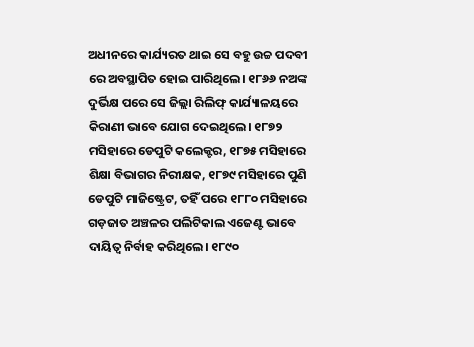ଅଧୀନରେ କାର୍ଯ୍ୟରତ ଥାଇ ସେ ବହୁ ଉଚ୍ଚ ପଦବୀ ରେ ଅବସ୍ଥାପିତ ହୋଇ ପାରିଥିଲେ। ୧୮୬୬ ନଅଙ୍କ ଦୁର୍ଭିକ୍ଷ ପରେ ସେ ଜିଲ୍ଲା ରିଲିଫ୍ କାର୍ଯ୍ୟାଳୟରେ କିରାଣୀ ଭାବେ ଯୋଗ ଦେଇଥିଲେ। ୧୮୭୨ ମସିହାରେ ଡେପୁଟି କଲେକ୍ଟର, ୧୮୭୫ ମସିହାରେ ଶିକ୍ଷା ବିଭାଗର ନିରୀକ୍ଷକ, ୧୮୭୯ ମସିହାରେ ପୁଣି ଡେପୁଟି ମାଜିଷ୍ଟ୍ରେଟ, ତହିଁ ପରେ ୧୮୮୦ ମସିହାରେ ଗଡ଼ଜାତ ଅଞ୍ଚଳର ପଲିଟିକାଲ ଏଜେଣ୍ଟ ଭାବେ ଦାୟିତ୍ବ ନିର୍ବାହ କରିଥିଲେ। ୧୮୯୦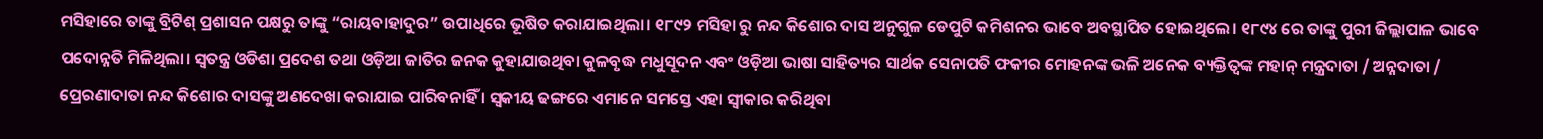ମସିହାରେ ତାଙ୍କୁ ବ୍ରିଟିଶ୍ ପ୍ରଶାସନ ପକ୍ଷରୁ ତାଙ୍କୁ “ରାୟବାହାଦୁର” ଉପାଧିରେ ଭୂଷିତ କରାଯାଇଥିଲା। ୧୮୯୨ ମସିହା ରୁ ନନ୍ଦ କିଶୋର ଦାସ ଅନୁଗୁଳ ଡେପୁଟି କମିଶନର ଭାବେ ଅବସ୍ଥାପିତ ହୋଇଥିଲେ। ୧୮୯୪ ରେ ତାଙ୍କୁ ପୁରୀ ଜିଲ୍ଲାପାଳ ଭାବେ ପଦୋନ୍ନତି ମିଳିଥିଲା। ସ୍ଵତନ୍ତ୍ର ଓଡିଶା ପ୍ରଦେଶ ତଥା ଓଡ଼ିଆ ଜାତିର ଜନକ କୁହାଯାଉଥିବା କୁଳବୃଦ୍ଧ ମଧୁସୂଦନ ଏବଂ ଓଡ଼ିଆ ଭାଷା ସାହିତ୍ୟର ସାର୍ଥକ ସେନାପତି ଫକୀର ମୋହନଙ୍କ ଭଳି ଅନେକ ବ୍ୟକ୍ତିତ୍ଵଙ୍କ ମହାନ୍ ମନ୍ତ୍ରଦାତା / ଅନ୍ନଦାତା / ପ୍ରେରଣାଦାତା ନନ୍ଦ କିଶୋର ଦାସଙ୍କୁ ଅଣଦେଖା କରାଯାଇ ପାରିବନାହିଁ । ସ୍ଵକୀୟ ଢଙ୍ଗରେ ଏମାନେ ସମସ୍ତେ ଏହା ସ୍ଵୀକାର କରିଥିବା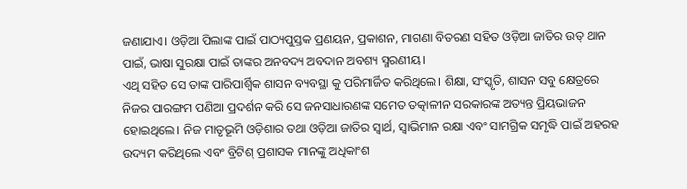ଜଣାଯାଏ। ଓଡ଼ିଆ ପିଲାଙ୍କ ପାଇଁ ପାଠ୍ୟପୁସ୍ତକ ପ୍ରଣୟନ, ପ୍ରକାଶନ, ମାଗଣା ବିତରଣ ସହିତ ଓଡ଼ିଆ ଜାତିର ଉତ୍ ଥାନ ପାଇଁ, ଭାଷା ସୁରକ୍ଷା ପାଇଁ ତାଙ୍କର ଅନବଦ୍ୟ ଅବଦାନ ଅବଶ୍ୟ ସ୍ମରଣୀୟ।
ଏଥି ସହିତ ସେ ତାଙ୍କ ପାରିପାର୍ଶ୍ବିକ ଶାସନ ବ୍ୟବସ୍ଥା କୁ ପରିମାର୍ଜିତ କରିଥିଲେ। ଶିକ୍ଷା, ସଂସ୍କୃତି, ଶାସନ ସବୁ କ୍ଷେତ୍ରରେ ନିଜର ପାରଙ୍ଗମ ପଣିଆ ପ୍ରଦର୍ଶନ କରି ସେ ଜନସାଧାରଣଙ୍କ ସମେତ ତତ୍କାଳୀନ ସରକାରଙ୍କ ଅତ୍ୟନ୍ତ ପ୍ରିୟଭାଜନ ହୋଇଥିଲେ। ନିଜ ମାତୃଭୂମି ଓଡ଼ିଶାର ତଥା ଓଡ଼ିଆ ଜାତିର ସ୍ବାର୍ଥ, ସ୍ଵାଭିମାନ ରକ୍ଷା ଏବଂ ସାମଗ୍ରିକ ସମୃଦ୍ଧି ପାଇଁ ଅହରହ ଉଦ୍ୟମ କରିଥିଲେ ଏବଂ ବ୍ରିଟିଶ୍ ପ୍ରଶାସକ ମାନଙ୍କୁ ଅଧିକାଂଶ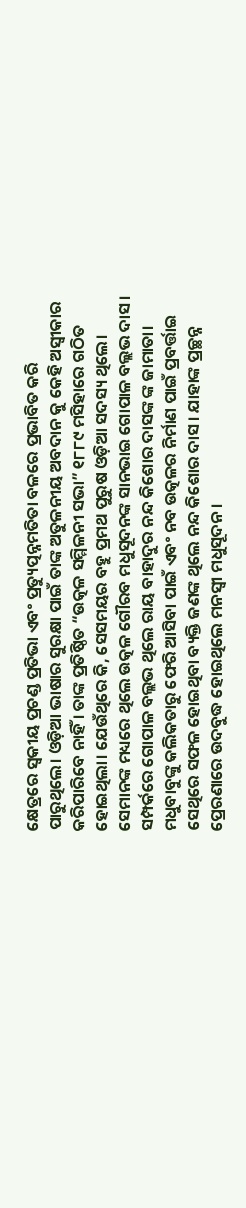କ୍ଷେତ୍ରରେ ସ୍ଵକୀୟ ପ୍ରଚଣ୍ଡ ପ୍ରତିଭା ଏବଂ ପ୍ରତ୍ୟୁତ୍ପନ୍ନମତିତା ବଳରେ ପ୍ରଭାବିତ କରି ପାରୁଥିଲେ। ଓଡ଼ିଆ ଭାଷାର ସୁରକ୍ଷା ପାଇଁ ତାଙ୍କ ଅତୁଳନୀୟ ଅବଦାନ କୁ କେହି ଅସ୍ୱୀକାର କରିପାରିବେ ନାହିଁ । ତାଙ୍କ ପ୍ରତିଷ୍ଠିତ “ଉତ୍କଳ ସମ୍ମିଳନୀ ସଭା” ୧୮୮୯ ମସିହାରେ ଗଠିତ ହୋଇଥିଲା। ଯେଉଁଥିରେ କି, ସେସମୟର ବହୁ ପ୍ରମଥ ପୁରୁଷ ଓଡ଼ିଆ ସଦସ୍ୟ ଥିଲେ। ସେମାନଙ୍କ ମଧ୍ୟରେ ଥିଲେ ଉତ୍କଳ ଗୌରବ ମଧୁସୂଦନଙ୍କ ସାନଭାଇ ଗୋପାଳ ବଲ୍ଲଭ ଦାସ। ସମ୍ପର୍କରେ ଗୋପାଳ ବଲ୍ଲଭ ଥିଲେ ରାୟ ବାହାଦୁର ନନ୍ଦ କିଶୋର ଦାସଙ୍କ ଙ୍କ ଜାମାତା।
ମଧୁବାବୁଙ୍କୁ କଲିକତାରୁ ଫେରି ଆସିବା ପାଇଁ ଏବଂ ନବ ଉତ୍କଳର ନିର୍ମାଣ ପାଇଁ ପ୍ରବର୍ତ୍ତାଇ ସେଥିରେ ସଫଳ ହୋଇଥିବା ବ୍ୟକ୍ତି ଜଣଙ୍କ ଥିଲେ ନନ୍ଦ କିଶୋର ଦାସ। ଯାହାଙ୍କ ପ୍ରଚ୍ଛନ୍ନ ପ୍ରେରଣାରେ ଉଦବୁଦ୍ଧ ହୋଇଥିଲେ ମନସ୍ଵୀ ମଧୁସୂଦନ।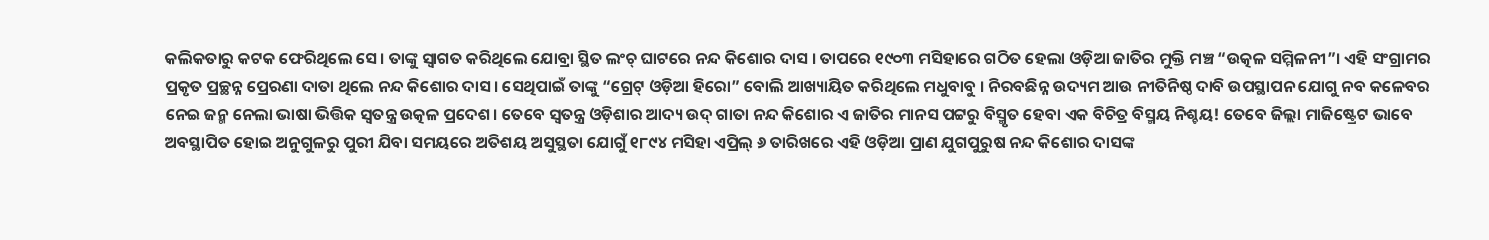କଲିକତାରୁ କଟକ ଫେରିଥିଲେ ସେ। ତାଙ୍କୁ ସ୍ବାଗତ କରିଥିଲେ ଯୋବ୍ରା ସ୍ଥିତ ଲଂଚ୍ ଘାଟରେ ନନ୍ଦ କିଶୋର ଦାସ । ତାପରେ ୧୯୦୩ ମସିହାରେ ଗଠିତ ହେଲା ଓଡ଼ିଆ ଜାତିର ମୁକ୍ତି ମଞ୍ଚ “ଉତ୍କଳ ସମ୍ମିଳନୀ”। ଏହି ସଂଗ୍ରାମର ପ୍ରକୃତ ପ୍ରଚ୍ଛନ୍ନ ପ୍ରେରଣା ଦାତା ଥିଲେ ନନ୍ଦ କିଶୋର ଦାସ। ସେଥିପାଇଁ ତାଙ୍କୁ “ଗ୍ରେଟ୍ ଓଡ଼ିଆ ହିରୋ” ବୋଲି ଆଖ୍ୟାୟିତ କରିଥିଲେ ମଧୁବାବୁ । ନିରବଛିନ୍ନ ଉଦ୍ୟମ ଆଉ ନୀତିନିଷ୍ଠ ଦାବି ଉପସ୍ଥାପନ ଯୋଗୁ ନବ କଳେବର ନେଇ ଜନ୍ମ ନେଲା ଭାଷା ଭିତ୍ତିକ ସ୍ବତନ୍ତ୍ର ଉତ୍କଳ ପ୍ରଦେଶ। ତେବେ ସ୍ଵତନ୍ତ୍ର ଓଡ଼ିଶାର ଆଦ୍ୟ ଉଦ୍ ଗାତା ନନ୍ଦ କିଶୋର ଏ ଜାତିର ମାନସ ପଟ୍ଟରୁ ବିସ୍ମୃତ ହେବା ଏକ ବିଚିତ୍ର ବିସ୍ମୟ ନିଶ୍ଚୟ! ତେବେ ଜିଲ୍ଲା ମାଜିଷ୍ଟ୍ରେଟ ଭାବେ ଅବସ୍ଥାପିତ ହୋଇ ଅନୁଗୁଳରୁ ପୁରୀ ଯିବା ସମୟରେ ଅତିଶୟ ଅସୁସ୍ଥତା ଯୋଗୁଁ ୧୮୯୪ ମସିହା ଏପ୍ରିଲ୍ ୬ ତାରିଖରେ ଏହି ଓଡ଼ିଆ ପ୍ରାଣ ଯୁଗପୁରୁଷ ନନ୍ଦ କିଶୋର ଦାସଙ୍କ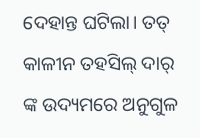ଦେହାନ୍ତ ଘଟିଲା। ତତ୍ କାଳୀନ ତହସିଲ୍ ଦାର୍ ଙ୍କ ଉଦ୍ୟମରେ ଅନୁଗୁଳ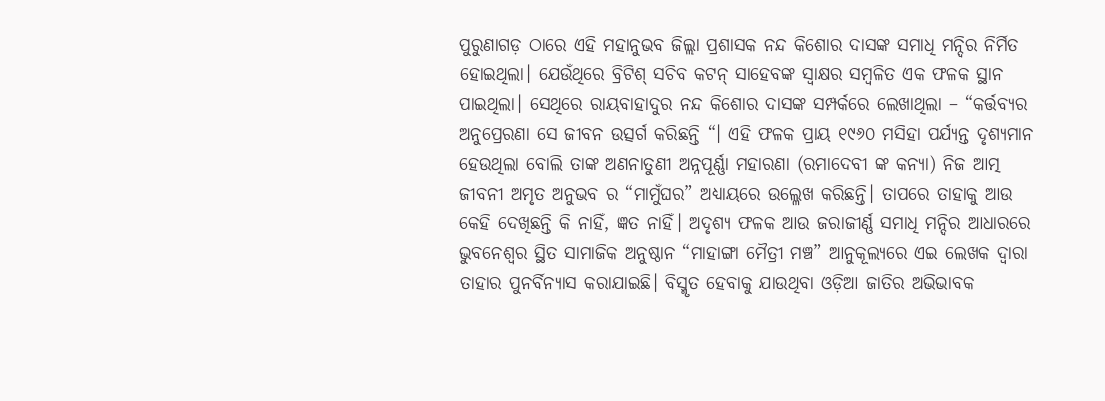ପୁରୁଣାଗଡ଼ ଠାରେ ଏହି ମହାନୁଭବ ଜିଲ୍ଲା ପ୍ରଶାସକ ନନ୍ଦ କିଶୋର ଦାସଙ୍କ ସମାଧି ମନ୍ଦିର ନିର୍ମିତ ହୋଇଥିଲା। ଯେଉଁଥିରେ ବ୍ରିଟିଶ୍ ସଚିବ କଟନ୍ ସାହେବଙ୍କ ସ୍ୱାକ୍ଷର ସମ୍ବଳିତ ଏକ ଫଳକ ସ୍ଥାନ ପାଇଥିଲା। ସେଥିରେ ରାୟବାହାଦୁର ନନ୍ଦ କିଶୋର ଦାସଙ୍କ ସମ୍ପର୍କରେ ଲେଖାଥିଲା – “କର୍ତ୍ତବ୍ୟର ଅନୁପ୍ରେରଣା ସେ ଜୀବନ ଉତ୍ସର୍ଗ କରିଛନ୍ତି “। ଏହି ଫଳକ ପ୍ରାୟ ୧୯୬୦ ମସିହା ପର୍ଯ୍ୟନ୍ତ ଦୃଶ୍ୟମାନ ହେଉଥିଲା ବୋଲି ତାଙ୍କ ଅଣନାତୁଣୀ ଅନ୍ନପୂର୍ଣ୍ଣା ମହାରଣା (ରମାଦେବୀ ଙ୍କ କନ୍ୟା) ନିଜ ଆତ୍ମ ଜୀବନୀ ଅମୃତ ଅନୁଭବ ର “ମାମୁଁଘର” ଅଧ୍ୟାୟରେ ଉଲ୍ଳେଖ କରିଛନ୍ତି। ତାପରେ ତାହାକୁ ଆଉ କେହି ଦେଖିଛନ୍ତି କି ନାହିଁ, ଜ୍ଞତ ନାହିଁ। ଅଦୃଶ୍ୟ ଫଳକ ଆଉ ଜରାଜୀର୍ଣ୍ଣ ସମାଧି ମନ୍ଦିର ଆଧାରରେ ଭୁବନେଶ୍ବର ସ୍ଥିତ ସାମାଜିକ ଅନୁଷ୍ଠାନ “ମାହାଙ୍ଗା ମୈତ୍ରୀ ମଞ୍ଚ” ଆନୁକୂଲ୍ୟରେ ଏଇ ଲେଖକ ଦ୍ଵାରା ତାହାର ପୁନର୍ବିନ୍ୟାସ କରାଯାଇଛି। ବିସ୍ମୃତ ହେବାକୁ ଯାଉଥିବା ଓଡ଼ିଆ ଜାତିର ଅଭିଭାବକ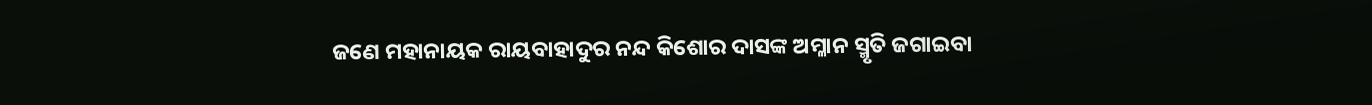ଜଣେ ମହାନାୟକ ରାୟବାହାଦୁର ନନ୍ଦ କିଶୋର ଦାସଙ୍କ ଅମ୍ଳାନ ସ୍ମୃତି ଜଗାଇବା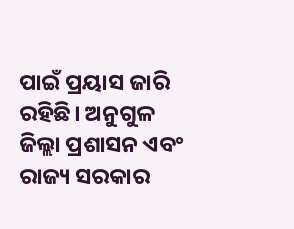ପାଇଁ ପ୍ରୟାସ ଜାରି ରହିଛି। ଅନୁଗୁଳ ଜିଲ୍ଲା ପ୍ରଶାସନ ଏବଂ ରାଜ୍ୟ ସରକାର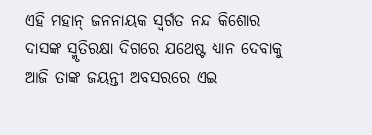ଏହି ମହାନ୍ ଜନନାୟକ ସ୍ବର୍ଗତ ନନ୍ଦ କିଶୋର ଦାସଙ୍କ ସ୍ମୃତିରକ୍ଷା ଦିଗରେ ଯଥେଷ୍ଟ ଧ୍ୟାନ ଦେବାକୁ ଆଜି ତାଙ୍କ ଜୟନ୍ତୀ ଅବସରରେ ଏଇ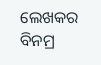ଲେଖକର ବିନମ୍ର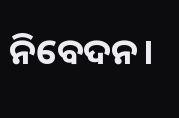ନିବେଦନ।